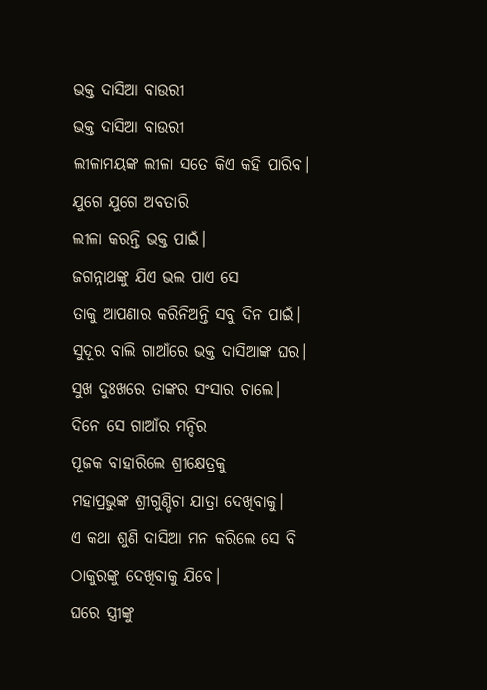ଭକ୍ତ ଦାସିଆ ବାଉରୀ
ଭକ୍ତ ଦାସିଆ ବାଉରୀ
ଲୀଳାମୟଙ୍କ ଲୀଳା ସତେ କିଏ କହି ପାରିବ।
ଯୁଗେ ଯୁଗେ ଅବତାରି
ଲୀଳା କରନ୍ତି ଭକ୍ତ ପାଇଁ।
ଜଗନ୍ନାଥଙ୍କୁ ଯିଏ ଭଲ ପାଏ ସେ
ତାକୁ ଆପଣାର କରିନିଅନ୍ତି ସବୁ ଦିନ ପାଇଁ।
ସୁଦୂର ବାଲି ଗାଆଁରେ ଭକ୍ତ ଦାସିଆଙ୍କ ଘର।
ସୁଖ ଦୁଃଖରେ ତାଙ୍କର ସଂସାର ଚାଲେ।
ଦିନେ ସେ ଗାଆଁର ମନ୍ଦିର
ପୂଜକ ବାହାରିଲେ ଶ୍ରୀକ୍ଷେତ୍ରକୁ
ମହାପ୍ରଭୁଙ୍କ ଶ୍ରୀଗୁଣ୍ଡିଚା ଯାତ୍ରା ଦେଖିବାକୁ।
ଏ କଥା ଶୁଣି ଦାସିଆ ମନ କରିଲେ ସେ ବି ଠାକୁରଙ୍କୁ ଦେଖିବାକୁ ଯିବେ।
ଘରେ ସ୍ତ୍ରୀଙ୍କୁ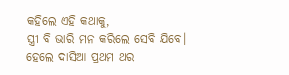କହିଲେ ଏହି କଥାକୁ,
ସ୍ତ୍ରୀ ବି ଭାରି ମନ କରିଲେ ସେବି ଯିବେ।
ହେଲେ ଦାସିଆ ପ୍ରଥମ ଥର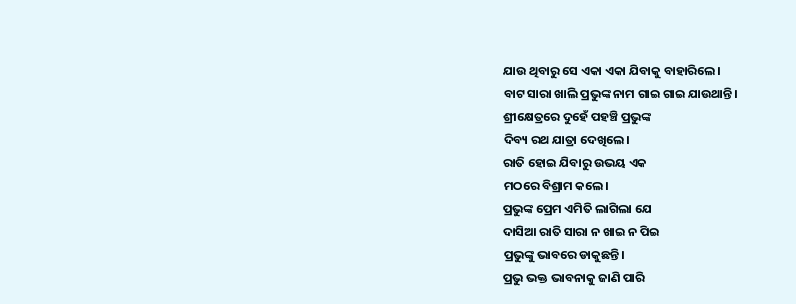ଯାଉ ଥିବାରୁ ସେ ଏକା ଏକା ଯିବାକୁ ବାହାରିଲେ।
ବାଟ ସାରା ଖାଲି ପ୍ରଭୁଙ୍କ ନାମ ଗାଇ ଗାଇ ଯାଉଥାନ୍ତି।
ଶ୍ରୀକ୍ଷେତ୍ରରେ ଦୁହେଁ ପହଞ୍ଚି ପ୍ରଭୁଙ୍କ
ଦିବ୍ୟ ରଥ ଯାତ୍ରା ଦେଖିଲେ।
ରାତି ହୋଇ ଯିବାରୁ ଉଭୟ ଏକ
ମଠରେ ବିଶ୍ରାମ କଲେ।
ପ୍ରଭୁଙ୍କ ପ୍ରେମ ଏମିତି ଲାଗିଲା ଯେ
ଦାସିଆ ରାତି ସାରା ନ ଖାଇ ନ ପିଇ
ପ୍ରଭୁଙ୍କୁ ଭାବରେ ଡାକୁଛନ୍ତି।
ପ୍ରଭୁ ଭକ୍ତ ଭାବନାକୁ ଜାଣି ପାରି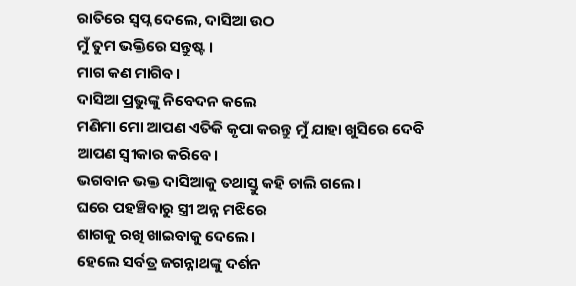ରାତିରେ ସ୍ୱପ୍ନ ଦେଲେ, ଦାସିଆ ଉଠ
ମୁଁ ତୁମ ଭକ୍ତିରେ ସନ୍ତୁଷ୍ଟ ।
ମାଗ କଣ ମାଗିବ।
ଦାସିଆ ପ୍ରଭୁଙ୍କୁ ନିବେଦନ କଲେ
ମଣିମା ମୋ ଆପଣ ଏତିକି କୃପା କରନ୍ତୁ ମୁଁ ଯାହା ଖୁସିରେ ଦେବି
ଆପଣ ସ୍ୱୀକାର କରିବେ।
ଭଗବାନ ଭକ୍ତ ଦାସିଆକୁ ତଥାସ୍ତୁ କହି ଚାଲି ଗଲେ।
ଘରେ ପହଞ୍ଚିବାରୁ ସ୍ତ୍ରୀ ଅନ୍ନ ମଝିରେ
ଶାଗକୁ ରଖି ଖାଇବାକୁ ଦେଲେ।
ହେଲେ ସର୍ବତ୍ର ଜଗନ୍ନାଥଙ୍କୁ ଦର୍ଶନ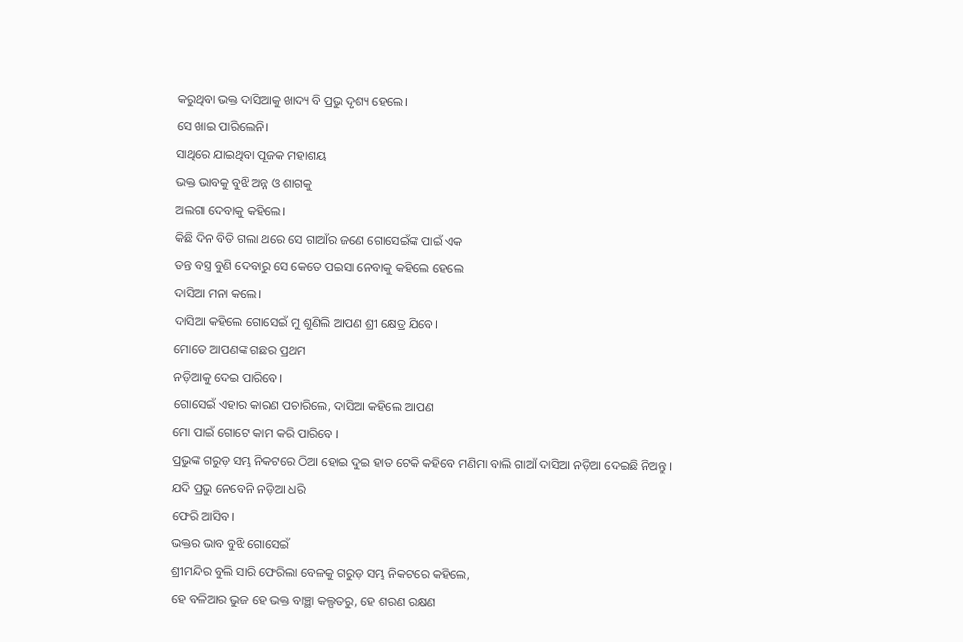କରୁଥିବା ଭକ୍ତ ଦାସିଆକୁ ଖାଦ୍ୟ ବି ପ୍ରଭୁ ଦୃଶ୍ୟ ହେଲେ।
ସେ ଖାଇ ପାରିଲେନି।
ସାଥିରେ ଯାଇଥିବା ପୂଜକ ମହାଶୟ
ଭକ୍ତ ଭାବକୁ ବୁଝି ଅନ୍ନ ଓ ଶାଗକୁ
ଅଲଗା ଦେବାକୁ କହିଲେ।
କିଛି ଦିନ ବିତି ଗଲା ଥରେ ସେ ଗାଆଁର ଜଣେ ଗୋସେଇଁଙ୍କ ପାଇଁ ଏକ
ତନ୍ତ ବସ୍ତ୍ର ବୁଣି ଦେବାରୁ ସେ କେତେ ପଇସା ନେବାକୁ କହିଲେ ହେଲେ
ଦାସିଆ ମନା କଲେ।
ଦାସିଆ କହିଲେ ଗୋସେଇଁ ମୁ ଶୁଣିଲି ଆପଣ ଶ୍ରୀ କ୍ଷେତ୍ର ଯିବେ।
ମୋତେ ଆପଣଙ୍କ ଗଛର ପ୍ରଥମ
ନଡ଼ିଆକୁ ଦେଇ ପାରିବେ।
ଗୋସେଇଁ ଏହାର କାରଣ ପଚାରିଲେ, ଦାସିଆ କହିଲେ ଆପଣ
ମୋ ପାଇଁ ଗୋଟେ କାମ କରି ପାରିବେ ।
ପ୍ରଭୁଙ୍କ ଗରୁଡ଼ ସମ୍ଭ ନିକଟରେ ଠିଆ ହୋଇ ଦୁଇ ହାତ ଟେକି କହିବେ ମଣିମା ବାଲି ଗାଆଁ ଦାସିଆ ନଡ଼ିଆ ଦେଇଛି ନିଅନ୍ତୁ ।
ଯଦି ପ୍ରଭୁ ନେବେନି ନଡ଼ିଆ ଧରି
ଫେରି ଆସିବ।
ଭକ୍ତର ଭାବ ବୁଝି ଗୋସେଇଁ
ଶ୍ରୀମନ୍ଦିର ବୁଲି ସାରି ଫେରିଲା ବେଳକୁ ଗରୁଡ଼ ସମ୍ଭ ନିକଟରେ କହିଲେ,
ହେ ବଳିଆର ଭୁଜ ହେ ଭକ୍ତ ବାଞ୍ଛା କଲ୍ପତରୁ, ହେ ଶରଣ ରକ୍ଷଣ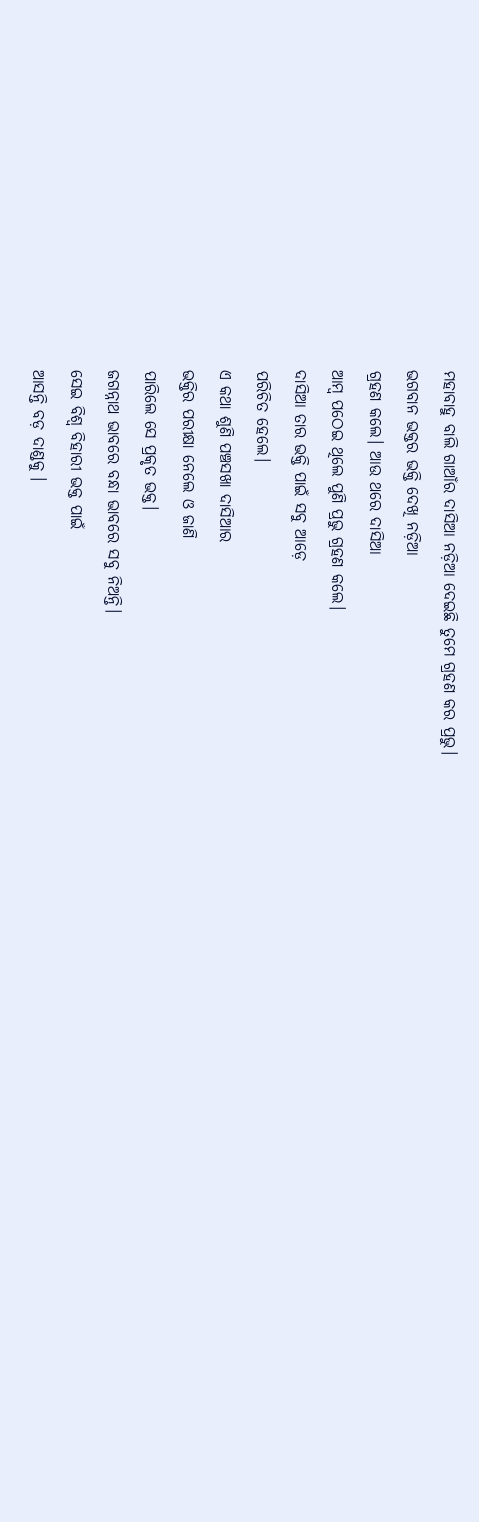ମହାବାହୁ ବାଲି ଗାଆଁର ଦାସିଆ ନଡ଼ିଆ ଦେଇଛି ତୁମେ ଗ୍ରହଣ କର ପ୍ରଭୁ।
ଭଗବାନ ଭକ୍ତର ଭକ୍ତି ଦେଖି ନଡ଼ିଆ
ଗ୍ରହଣ କଲେ। ଆଉ ଥରେ ଦାସିଆ
ଆମ୍ବ ପଠେଇ ଥିଲେ ପୁଣି ପ୍ରଭୁ ଗ୍ରହଣ କଲେ।
ଦାସିଆ ତାର ଭକ୍ତି ପାଇଁ ସବୁ ଆଡ଼େ
ପରିଚିତ ହେଲେ।
ଏ କଥା ଶୁଣି ପଞ୍ଚସଖା ଦାସିଆର
ଭକ୍ତିର ପରୀକ୍ଷା ନେଲେ ଓ ଜାଣି
ପାରିଲେ ସେ ପ୍ରକୃତ ଭକ୍ତ।
ଜଗନ୍ନାଥ ଭାବରେ ବନ୍ଧା ଭାବରେ ସବୁ ନିଅନ୍ତି।
ସେଇ ବିଶ୍ୱ ବିହାରୀ ଭକ୍ତ ପାଇଁ
ଆସନ୍ତି ବଡ଼ ଦାଣ୍ଡକୁ ।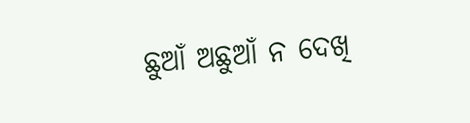ଛୁଆଁ ଅଛୁଆଁ ନ ଦେଖି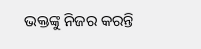ଭକ୍ତଙ୍କୁ ନିଜର କରନ୍ତି